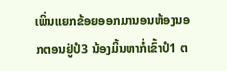ເພິ່ນແຍກຂ້ອຍອອກມານອນຫ້ອງນອກຕອນຢູ່ປໍ3 ນ້ອງມິ້ນຫາກໍ່ເຂົ້າປໍ1 ຕ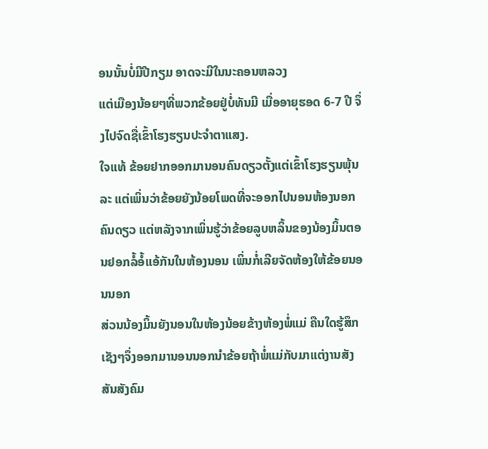ອນນັ້ນບໍ່ມີປີກຽມ ອາດຈະມີໃນນະຄອນຫລວງ
ແຕ່ເມືອງນ້ອຍໆທີ່ພວກຂ້ອຍຢູ່ບໍ່ທັນມີ ເມື່ອອາຍຸຮອດ 6-7 ປີ ຈຶ່ງໄປຈົດຊື່ເຂົ້າໂຮງຮຽນປະຈຳຕາແສງ.
ໃຈແທ້ ຂ້ອຍຢາກອອກມານອນຄົນດຽວຕັ້ງແຕ່ເຂົ້າໂຮງຮຽນພຸ້ນລະ ແຕ່ເພິ່ນວ່າຂ້ອຍຍັງນ້ອຍໂພດທີ່ຈະອອກໄປນອນຫ້ອງນອກຄົນດຽວ ແຕ່ຫລັງຈາກເພິ່ນຮູ້ວ່າຂ້ອຍລູບຫລິ້ນຂອງນ້ອງມິ້ນຕອນຢອກລໍ້ອໍ້ແອ້ກັນໃນຫ້ອງນອນ ເພິ່ນກໍ່ເລີຍຈັດຫ້ອງໃຫ້ຂ້ອຍນອນນອກ
ສ່ວນນ້ອງມິ້ນຍັງນອນໃນຫ້ອງນ້ອຍຂ້າງຫ້ອງພໍ່ແມ່ ຄືນໃດຮູ້ສຶກເຊັງໆຈຶ່ງອອກມານອນນອກນຳຂ້ອຍຖ້າພໍ່ແມ່ກັບມາແຕ່ງານສັງສັນສັງຄົມ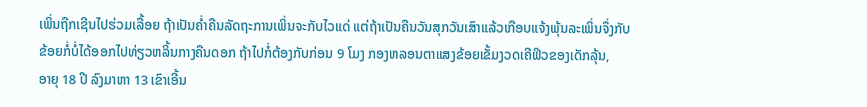ເພິ່ນຖືກເຊີນໄປຮ່ວມເລື້ອຍ ຖ້າເປັນຄ່ຳຄືນລັດຖະການເພິ່ນຈະກັບໄວແດ່ ແຕ່ຖ້າເປັນຄືນວັນສຸກວັນເສົາແລ້ວເກືອບແຈ້ງພຸ້ນລະເພິ່ນຈຶ່ງກັບ
ຂ້ອຍກໍ່ບໍ່ໄດ້ອອກໄປທ່ຽວຫລິ້ນກາງຄືນດອກ ຖ້າໄປກໍ່ຕ້ອງກັບກ່ອນ 9 ໂມງ ກອງຫລອນຕາແສງຂ້ອຍເຂັ້ມງວດເຄີຟິວຂອງເດັກລຸ້ນ,
ອາຍຸ 18 ປີ ລົງມາຫາ 13 ເຂົາເອີ້ນ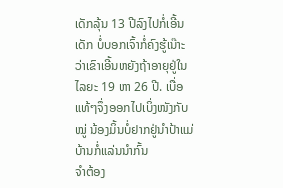ເດັກລຸ້ນ 13 ປີລົງໄປກໍ່ເອີ້ນເດັກ ບໍ່ບອກເຈົ້າກໍ່ຄົງຮູ້ເນ໊າະວ່າເຂົາເອີ້ນຫຍັງຖ້າອາຍຸຢູ່ໃນໄລຍະ 19 ຫາ 26 ປີ. ເບື່ອແທ້ໆຈຶ່ງອອກໄປເບິ່ງໜັງກັບໝູ່ ນ້ອງມິ້ນບໍ່ຢາກຢູ່ນຳປ້າແມ່ບ້ານກໍ່ແລ່ນນຳກົ້ນ
ຈຳຕ້ອງ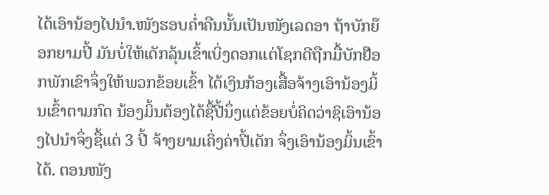ໄດ້ເອົານ້ອງໄປນຳ.ໜັງຮອບຄ່ຳຄືນນັ້ນເປັນໜັງເລດອາ ຖ້າບັກຍ໊ອກຍາມປີ້ ມັນບໍ່ໃຫ້ເດັກລຸ້ນເຂົ້າເບິ່ງດອກແຕ່ໂຊກດີຖືກມື້ບັກຢ໊ອກພັກເຂົາຈຶ່ງໃຫ້ພວກຂ້ອຍເຂົ້າ ໄດ້ເງິນກ້ອງເສື້ອຈ້າງເອົານ້ອງມິ້ນເຂົ້າຕາມກົດ ນ້ອງມິ້ນຕ້ອງໄດ້ຊື້ປີ້ນຶ່ງແຕ່ຂ້ອຍບໍ່ຄິດວ່າຊິເອົານ້ອງໄປນຳຈຶ່ງຊື້ແຕ່ 3 ປີ້ ຈ້າງຍາມເຄິ່ງຄ່າປີ້ເດັກ ຈຶ່ງເອົານ້ອງມິ້ນເຂົ້າໄດ້. ຕອນໜັງ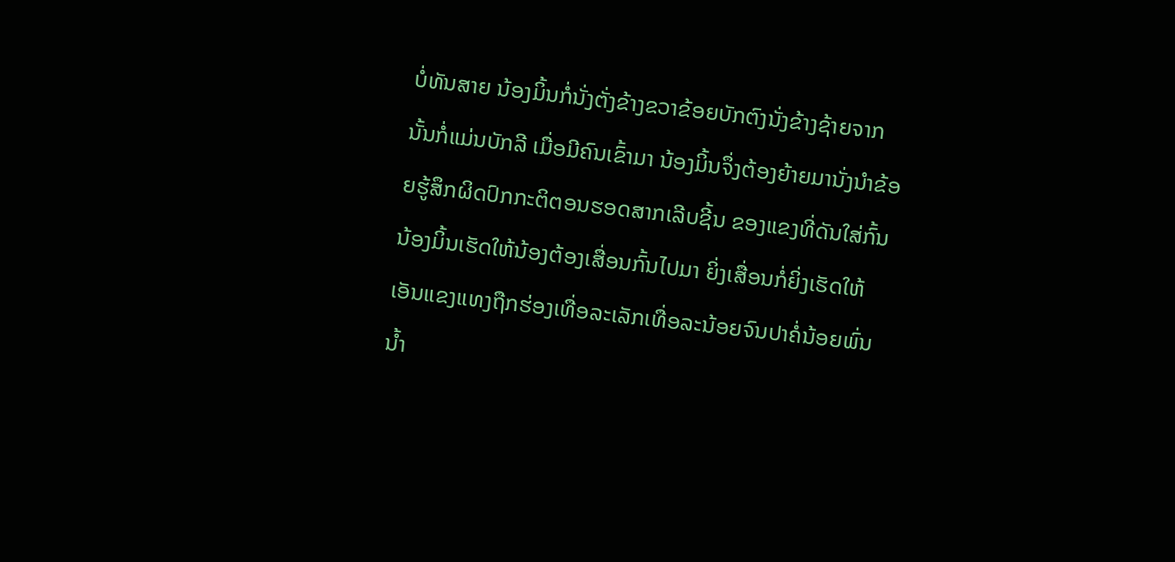ບໍ່ທັນສາຍ ນ້ອງມິ້ນກໍ່ນັ່ງຕັ່ງຂ້າງຂວາຂ້ອຍບັກຕົງນັ່ງຂ້າງຊ້າຍຈາກນັ້ນກໍ່ແມ່ນບັກລີ ເມື່ອມີຄົນເຂົ້າມາ ນ້ອງມິ້ນຈຶ່ງຕ້ອງຍ້າຍມານັ່ງນຳຂ້ອຍຮູ້ສຶກຜິດປົກກະຕິຕອນຮອດສາກເລີບຊີ້ນ ຂອງແຂງທີ່ດັນໃສ່ກົ້ນນ້ອງມິ້ນເຮັດໃຫ້ນ້ອງຕ້ອງເສື່ອນກົ້ນໄປມາ ຍິ່ງເສື່ອນກໍ່ຍິ່ງເຮັດໃຫ້ເອັນແຂງແທງຖືກຮ່ອງເທື່ອລະເລັກເທື່ອລະນ້ອຍຈົນປາຄໍ່ນ້ອຍພົ່ນນ້ຳ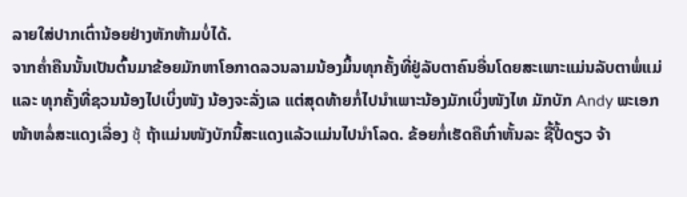ລາຍໃສ່ປາກເຕົ່ານ້ອຍຢ່າງຫັກຫ້າມບໍ່ໄດ້.
ຈາກຄໍ່າຄືນນັ້ນເປັນຕົ້ນມາຂ້ອຍມັກຫາໂອກາດລວນລາມນ້ອງມິ້ນທຸກຄັ້ງທີ່ຢູ່ລັບຕາຄົນອື່ນໂດຍສະເພາະແມ່ນລັບຕາພໍ່ແມ່ ແລະ ທຸກຄັ້ງທີ່ຊວນນ້ອງໄປເບິ່ງໜັງ ນ້ອງຈະລັ່ງເລ ແຕ່ສຸດທ້າຍກໍ່ໄປນຳເພາະນ້ອງມັກເບິ່ງໜັງໄທ ມັກບັກ Andy ພະເອກໜ້າຫລໍ່ສະແດງເລື່ອງ ชุ้ ຖ້າແມ່ນໜັງບັກນີ້ສະແດງແລ້ວແມ່ນໄປນຳໂລດ. ຂ້ອຍກໍ່ເຮັດຄືເກົ່າຫັ້ນລະ ຊື້ປີ້ດຽວ ຈ້າ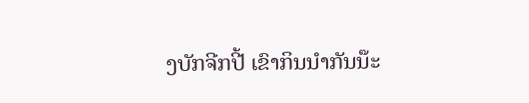ງບັກຈີກປີ້ ເຂົາກິນນຳກັນນ໊ະ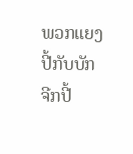ພວກແຍງປີ້ກັບບັກຈີກປີ້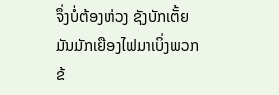ຈຶ່ງບໍ່ຕ້ອງຫ່ວງ ຊັງບັກເຕັ້ຍ ມັນມັກເຍືອງໄຟມາເບິ່ງພວກຂ້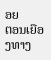ອຍ
ຕອນເຍືອງທາງ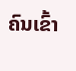ຄົນເຂົ້າ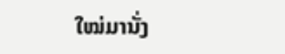ໃໝ່ມານັ່ງ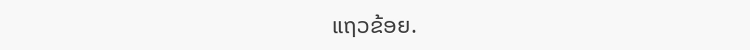ແຖວຂ້ອຍ.